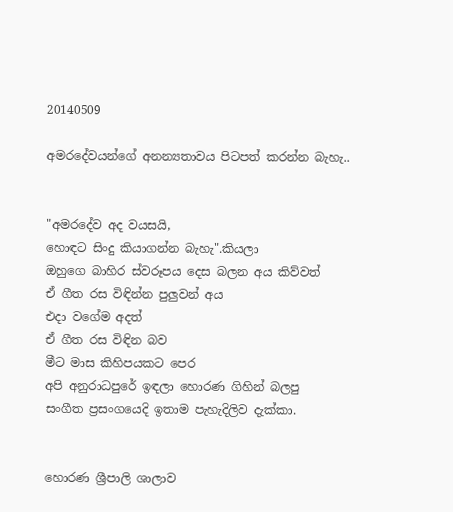20140509

අමරදේවයන්ගේ අනන්‍යතාවය පිටපත් කරන්න බැහැ..


"අමරදේව අද වයසයි,
හොඳට සිංදු කියාගන්න බැහැ".කියලා
ඔහුගෙ බාහිර ස්වරූපය දෙස බලන අය කිව්වත්
ඒ ගීත රස විඳින්න පුලුවන් අය
එදා වගේම අදත්
ඒ ගීත රස විඳින බව
මීට මාස කිහිපයකට පෙර
අපි අනුරාධපුරේ ඉඳලා හොරණ ගිහින් බලපු
සංගීත ප්‍රසංගයෙදි ඉතාම පැහැදිලිව දැක්කා.


හොරණ ශ්‍රීපාලි ශාලාව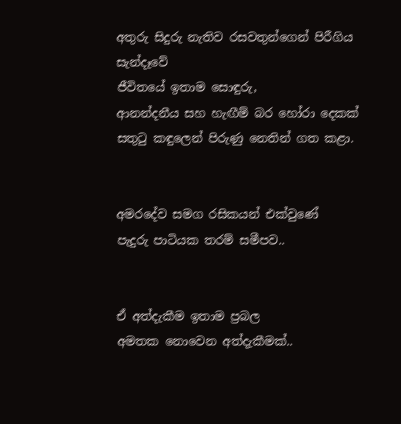අතුරු සිදුරු නැතිව රසවතුන්ගෙන් පිරීගිය
සැන්දෑවේ
ජීවිතයේ ඉතාම සොඳුරු,
ආනන්දනීය සහ හැඟීම් බර හෝරා දෙකක්
සතුටු කඳුලෙන් පිරුණු නෙතින් ගත කළා.


අමරදේව සමග රසිකයන් එක්වුණේ
පැදුරු පාටියක තරම් සමීපව..


ඒ අත්දැකීම ඉතාම ප්‍රබල
අමතක නොවෙන අත්දැකීමක්..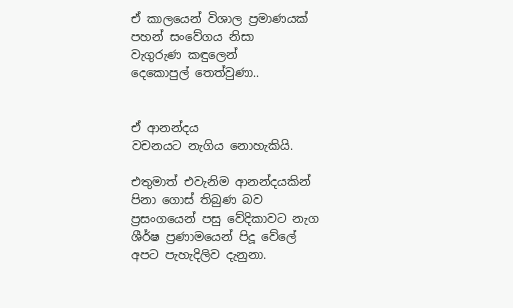ඒ කාලයෙන් විශාල ප්‍රමාණයක්
පහන් සංවේගය නිසා
වැගුරුණ කඳුලෙන්
දෙකොපුල් තෙත්වුණා..


ඒ ආනන්දය
වචනයට නැගිය නොහැකියි.

එතුමාත් එවැනිම ආනන්දයකින්
පිනා ගොස් තිබුණ බව
ප්‍රසංගයෙන් පසු වේදිකාවට නැග
ශීර්ෂ ප්‍රණාමයෙන් පිදූ වේලේ
අපට පැහැදිලිව දැනුනා.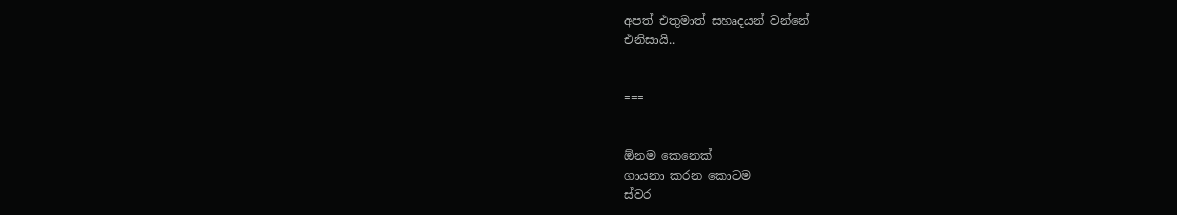අපත් එතුමාත් සහෘදයන් වන්නේ
එනිසායි..


===


ඕනම කෙනෙක්
ගායනා කරන කොටම
ස්වර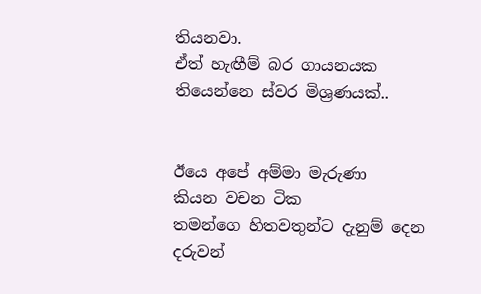තියනවා.
ඒත් හැඟීම් බර ගායනයක තියෙන්නෙ ස්වර මිශ්‍රණයක්..


ඊයෙ අපේ අම්මා මැරුණා
කියන වචන ටික
තමන්ගෙ හිතවතුන්ට දැනුම් දෙන
දරුවන්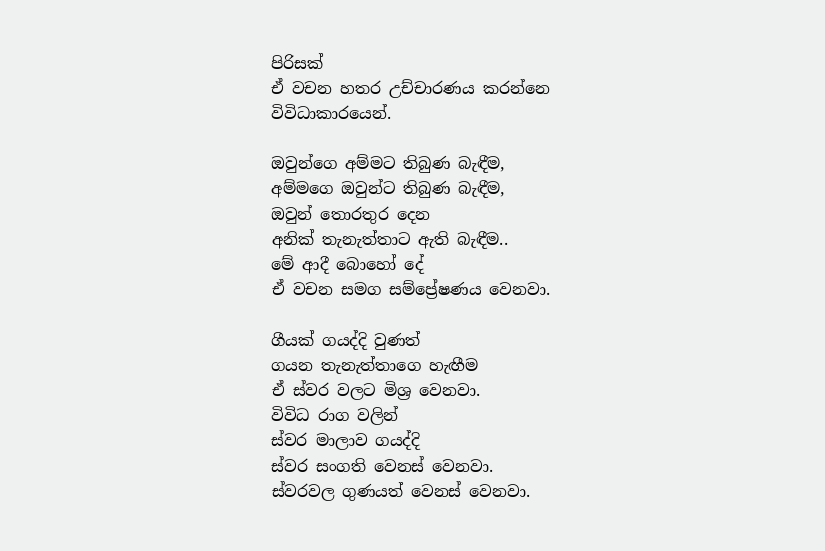පිරිසක්
ඒ වචන හතර උච්චාරණය කරන්නෙ
විවිධාකාරයෙන්.

ඔවුන්ගෙ අම්මට තිබුණ බැඳීම,
අම්මගෙ ඔවුන්ට තිබුණ බැඳීම,
ඔවුන් තොරතුර දෙන
අනික් තැනැත්තාට ඇති බැඳීම..
මේ ආදී බොහෝ දේ
ඒ වචන සමග සම්ප්‍රේෂණය වෙනවා.

ගීයක් ගයද්දි වුණත්
ගයන තැනැත්තාගෙ හැඟීම
ඒ ස්වර වලට මිශ්‍ර වෙනවා.
විවිධ රාග වලින්
ස්වර මාලාව ගයද්දි
ස්වර සංගති වෙනස් වෙනවා.
ස්වරවල ගුණයත් වෙනස් වෙනවා.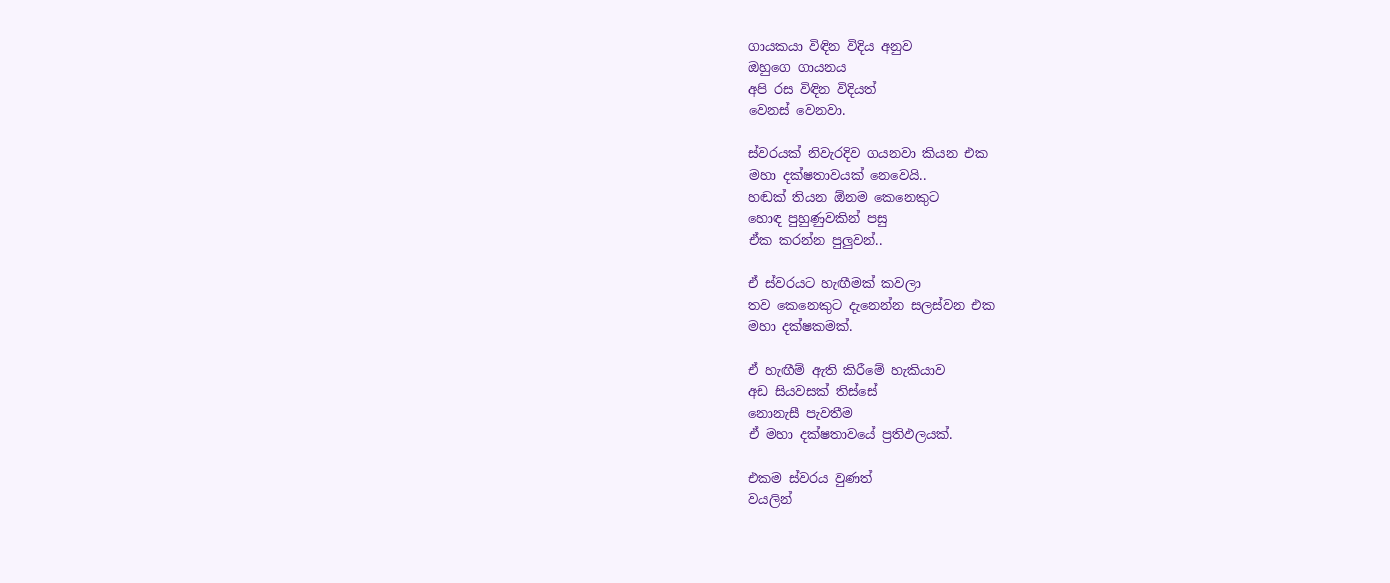ගායකයා විඳින විදිය අනුව
ඔහුගෙ ගායනය
අපි රස විඳින විදියත්
වෙනස් වෙනවා.

ස්වරයක් නිවැරදිව ගයනවා කියන එක
මහා දක්ෂතාවයක් නෙවෙයි..
හඬක් තියන ඕනම කෙනෙකුට
හොඳ පුහුණුවකින් පසු
ඒක කරන්න පුලුවන්..

ඒ ස්වරයට හැඟීමක් කවලා
තව කෙනෙකුට දැනෙන්න සලස්වන එක
මහා දක්ෂකමක්.

ඒ හැඟීම් ඇති කිරීමේ හැකියාව
අඩ සියවසක් තිස්සේ
නොනැසී පැවතීම
ඒ මහා දක්ෂතාවයේ ප්‍රතිඵලයක්.

එකම ස්වරය වුණත්
වයලින්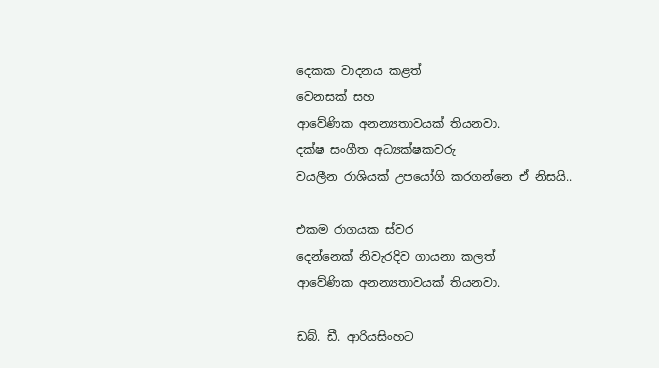දෙකක වාදනය කළත්
වෙනසක් සහ
ආවේණික අනන්‍යතාවයක් තියනවා.
දක්ෂ සංගීත අධ්‍යක්ෂකවරු
වයලීන රාශියක් උපයෝගි කරගන්නෙ ඒ නිසයි..

එකම රාගයක ස්වර
දෙන්නෙක් නිවැරදිව ගායනා කලත්
ආවේණික අනන්‍යතාවයක් තියනවා.

ඩබ්. ඩී. ආරියසිංහට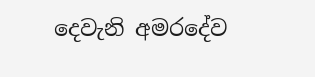දෙවැනි අමරදේව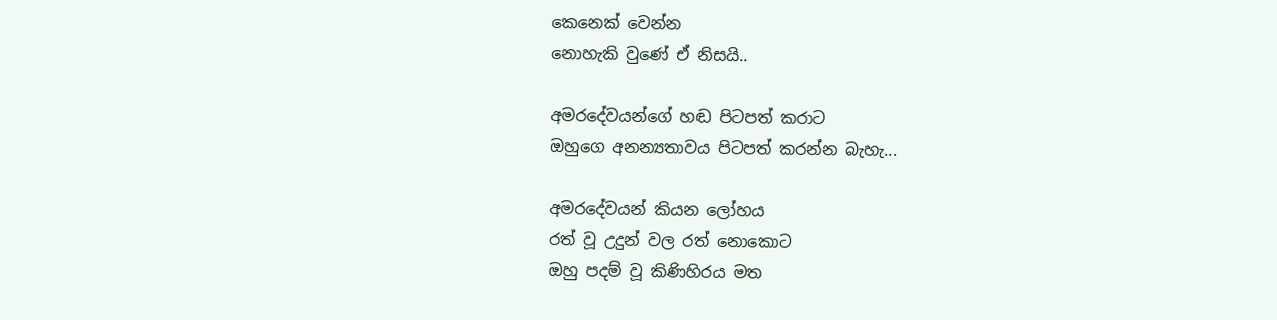කෙනෙක් වෙන්න
නොහැකි වුණේ ඒ නිසයි..

අමරදේවයන්ගේ හඬ පිටපත් කරාට
ඔහුගෙ අනන්‍යතාවය පිටපත් කරන්න බැහැ...

අමරදේවයන් කියන ලෝහය
රත් වූ උදුන් වල රත් නොකොට
ඔහු පදම් වූ කිණිහිරය මත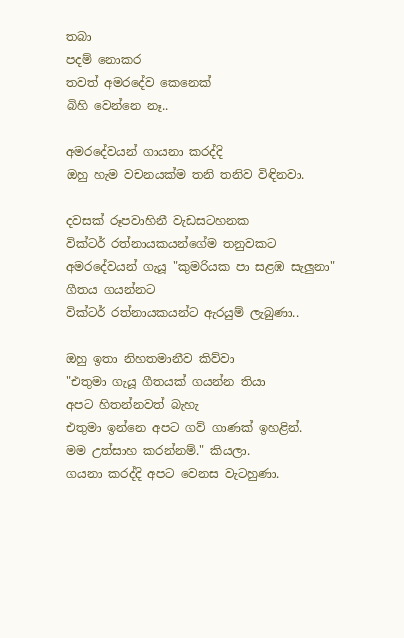තබා
පදම් නොකර
තවත් අමරදේව කෙනෙක්
බිහි වෙන්නෙ නෑ..

අමරදේවයන් ගායනා කරද්දි
ඔහු හැම වචනයක්ම තනි තනිව විඳිනවා.

දවසක් රූපවාහිනී වැඩසටහනක
වික්ටර් රත්නායකයන්ගේම තනුවකට
අමරදේවයන් ගැයූ "කුමරියක පා සළඹ සැලුනා"
ගීතය ගයන්නට
වික්ටර් රත්නායකයන්ට ඇරයුම් ලැබුණා..

ඔහු ඉතා නිහතමානීව කිව්වා
"එතුමා ගැයූ ගීතයක් ගයන්න තියා
අපට හිතන්නවත් බැහැ
එතුමා ඉන්නෙ අපට ගව් ගාණක් ඉහළින්.
මම උත්සාහ කරන්නම්." කියලා.
ගයනා කරද්දි අපට වෙනස වැටහුණා.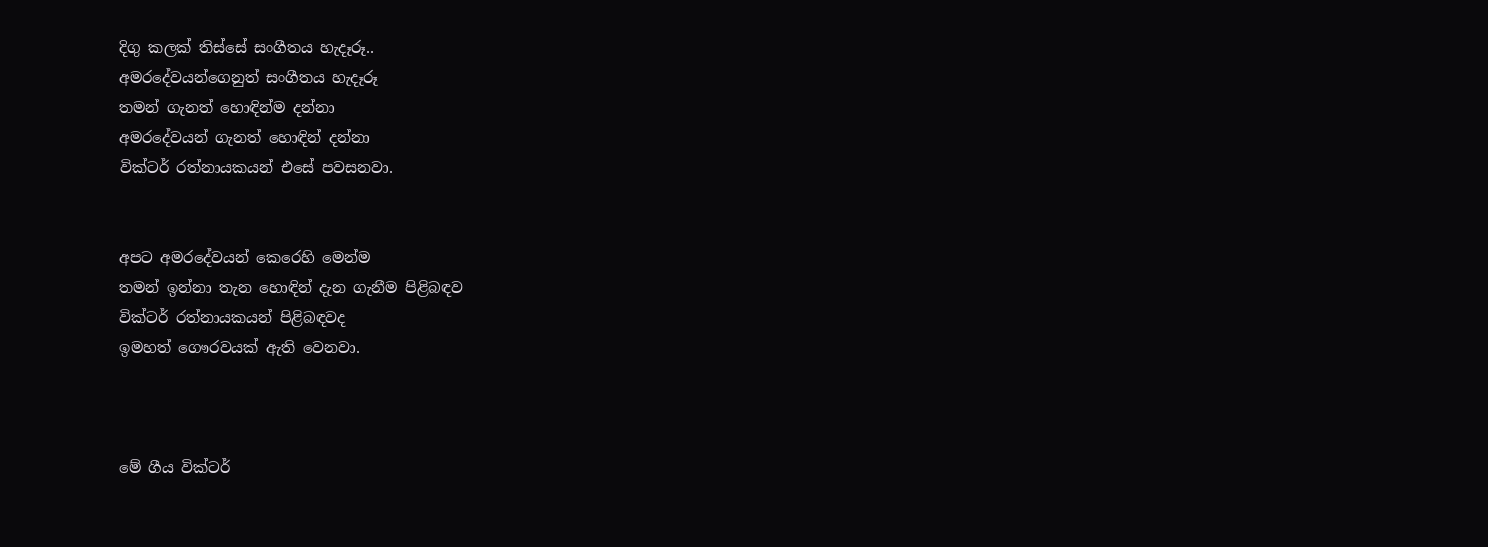දිගු කලක් තිස්සේ සංගීතය හැදෑරූ..
අමරදේවයන්ගෙනුත් සංගීතය හැදෑරූ
තමන් ගැනත් හොඳින්ම දන්නා
අමරදේවයන් ගැනත් හොඳින් දන්නා
වික්ටර් රත්නායකයන් එසේ පවසනවා.


අපට අමරදේවයන් කෙරෙහි මෙන්ම
තමන් ඉන්නා තැන හොඳින් දැන ගැනීම පිළිබඳව
වික්ටර් රත්නායකයන් පිළිබඳවද
ඉමහත් ගෞරවයක් ඇති වෙනවා.



මේ ගීය වික්ටර්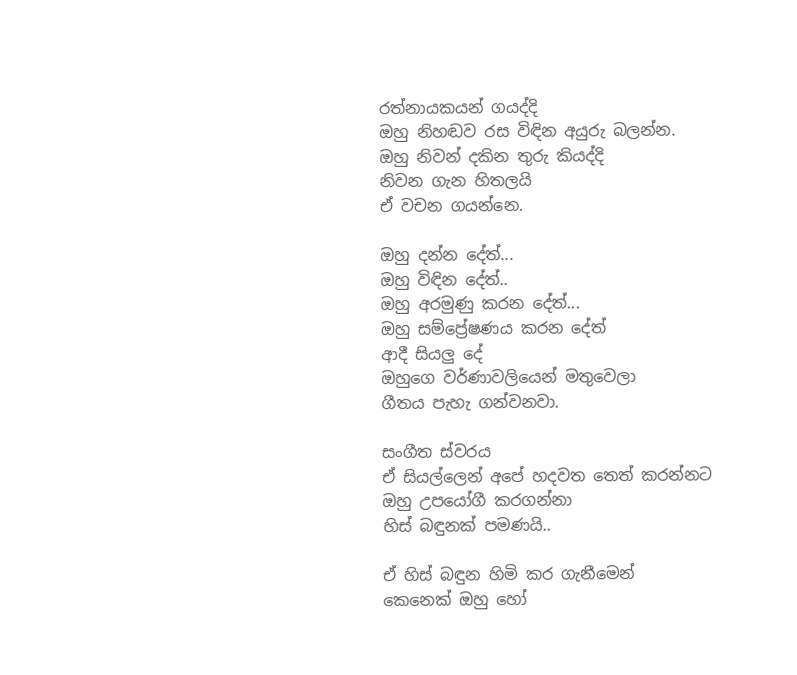රත්නායකයන් ගයද්දි
ඔහු නිහඬව රස විඳින අයුරු බලන්න.
ඔහු නිවන් දකින තුරු කියද්දි
නිවන ගැන හිතලයි
ඒ වචන ගයන්නෙ.

ඔහු දන්න දේත්...
ඔහු විඳින දේත්..
ඔහු අරමුණු කරන දේත්...
ඔහු සම්ප්‍රේෂණය කරන දේත්
ආදී සියලු දේ
ඔහුගෙ වර්ණාවලියෙන් මතුවෙලා
ගීතය පැහැ ගන්වනවා.

සංගීත ස්වරය
ඒ සියල්ලෙන් අපේ හදවත තෙත් කරන්නට
ඔහු උපයෝගී කරගන්නා
හිස් බඳුනක් පමණයි..

ඒ හිස් බඳුන හිමි කර ගැනීමෙන්
කෙනෙක් ඔහු හෝ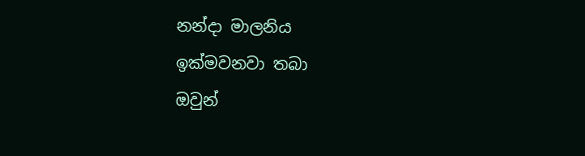නන්දා මාලනිය
ඉක්මවනවා තබා
ඔවුන්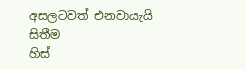අසලටවත් එනවායැයි සිතීම
හිස්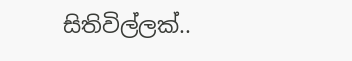සිතිවිල්ලක්..